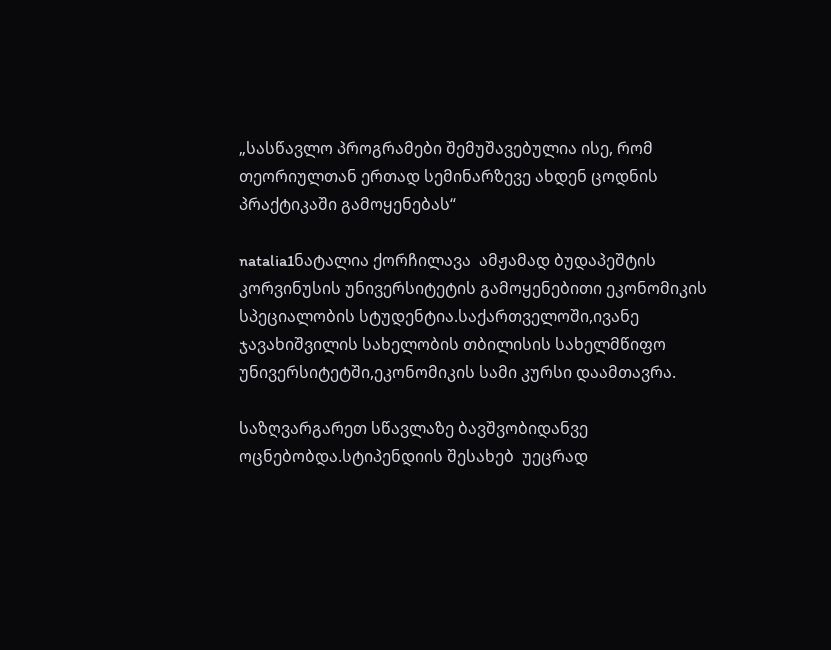„სასწავლო პროგრამები შემუშავებულია ისე, რომ თეორიულთან ერთად სემინარზევე ახდენ ცოდნის პრაქტიკაში გამოყენებას“

natalia1ნატალია ქორჩილავა  ამჟამად ბუდაპეშტის კორვინუსის უნივერსიტეტის გამოყენებითი ეკონომიკის სპეციალობის სტუდენტია.საქართველოში,ივანე ჯავახიშვილის სახელობის თბილისის სახელმწიფო უნივერსიტეტში,ეკონომიკის სამი კურსი დაამთავრა.

საზღვარგარეთ სწავლაზე ბავშვობიდანვე ოცნებობდა.სტიპენდიის შესახებ  უეცრად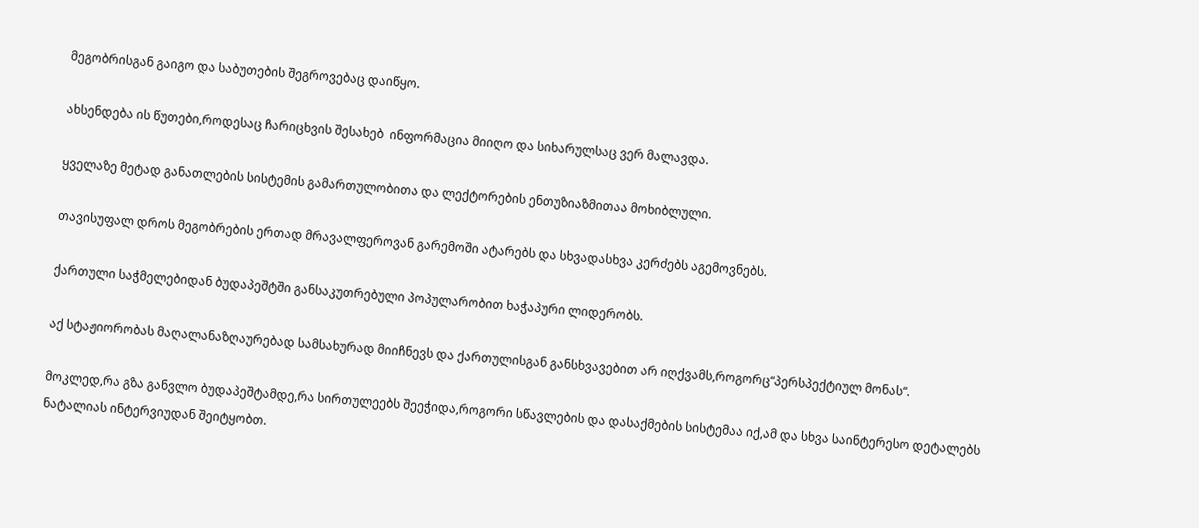მეგობრისგან გაიგო და საბუთების შეგროვებაც დაიწყო.

ახსენდება ის წუთები,როდესაც ჩარიცხვის შესახებ  ინფორმაცია მიიღო და სიხარულსაც ვერ მალავდა.

ყველაზე მეტად განათლების სისტემის გამართულობითა და ლექტორების ენთუზიაზმითაა მოხიბლული.

თავისუფალ დროს მეგობრების ერთად მრავალფეროვან გარემოში ატარებს და სხვადასხვა კერძებს აგემოვნებს.

ქართული საჭმელებიდან ბუდაპეშტში განსაკუთრებული პოპულარობით ხაჭაპური ლიდერობს.

აქ სტაჟიორობას მაღალანაზღაურებად სამსახურად მიიჩნევს და ქართულისგან განსხვავებით არ იღქვამს,როგორც“პერსპექტიულ მონას“.

მოკლედ,რა გზა განვლო ბუდაპეშტამდე,რა სირთულეებს შეეჭიდა,როგორი სწავლების და დასაქმების სისტემაა იქ,ამ და სხვა საინტერესო დეტალებს ნატალიას ინტერვიუდან შეიტყობთ.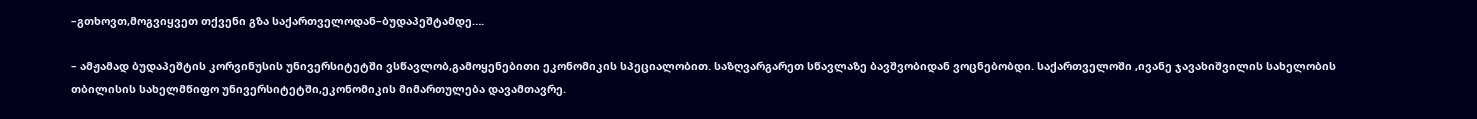–გთხოვთ,მოგვიყვეთ თქვენი გზა საქართველოდან–ბუდაპეშტამდე….

– ამჟამად ბუდაპეშტის კორვინუსის უნივერსიტეტში ვსწავლობ,გამოყენებითი ეკონომიკის სპეციალობით. საზღვარგარეთ სწავლაზე ბავშვობიდან ვოცნებობდი. საქართველოში ,ივანე ჯავახიშვილის სახელობის თბილისის სახელმწიფო უნივერსიტეტში,ეკონომიკის მიმართულება დავამთავრე.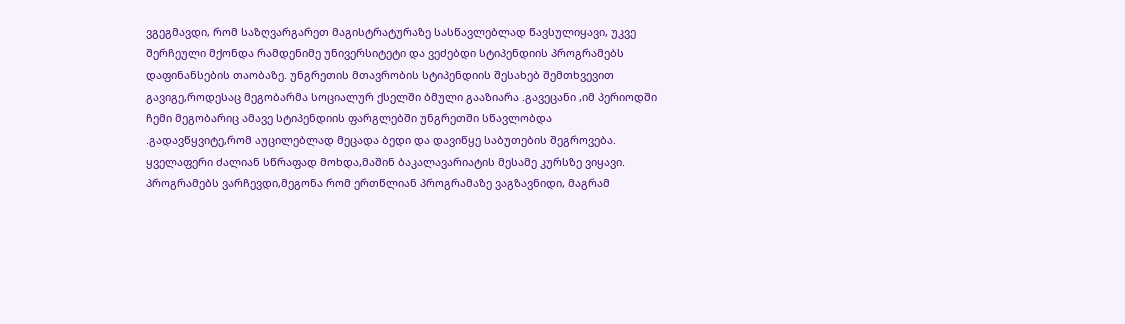ვგეგმავდი, რომ საზღვარგარეთ მაგისტრატურაზე სასწავლებლად წავსულიყავი, უკვე შერჩეული მქონდა რამდენიმე უნივერსიტეტი და ვეძებდი სტიპენდიის პროგრამებს დაფინანსების თაობაზე. უნგრეთის მთავრობის სტიპენდიის შესახებ შემთხვევით გავიგე,როდესაც მეგობარმა სოციალურ ქსელში ბმული გააზიარა .გავეცანი ,იმ პერიოდში ჩემი მეგობარიც ამავე სტიპენდიის ფარგლებში უნგრეთში სწავლობდა .გადავწყვიტე,რომ აუცილებლად მეცადა ბედი და დავიწყე საბუთების შეგროვება. ყველაფერი ძალიან სწრაფად მოხდა,მაშინ ბაკალავარიატის მესამე კურსზე ვიყავი. პროგრამებს ვარჩევდი,მეგონა რომ ერთწლიან პროგრამაზე ვაგზავნიდი, მაგრამ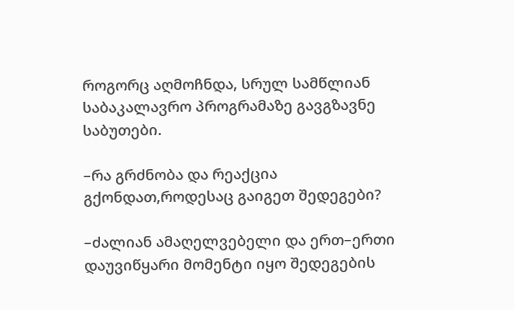როგორც აღმოჩნდა, სრულ სამწლიან საბაკალავრო პროგრამაზე გავგზავნე საბუთები.

–რა გრძნობა და რეაქცია გქონდათ,როდესაც გაიგეთ შედეგები?

–ძალიან ამაღელვებელი და ერთ–ერთი დაუვიწყარი მომენტი იყო შედეგების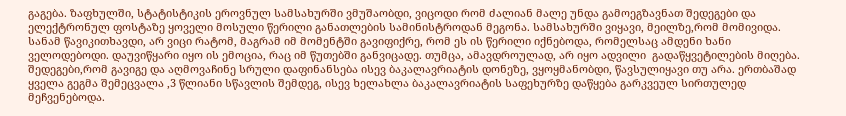გაგება. ზაფხულში, სტატისტიკის ეროვნულ სამსახურში ვმუშაობდი, ვიცოდი რომ ძალიან მალე უნდა გამოეგზავნათ შედეგები და ელექტრონულ ფოსტაზე ყოველი მოსული წერილი განათლების სამინისტროდან მეგონა. სამსახურში ვიყავი, მეილზე,რომ მომივიდა. სანამ წავიკითხავდი, არ ვიცი რატომ, მაგრამ იმ მომენტში გავიფიქრე, რომ ეს ის წერილი იქნებოდა, რომელსაც ამდენი ხანი ველოდებოდი. დაუვიწყარი იყო ის ემოცია, რაც იმ წუთებში განვიცადე. თუმცა, ამავდროულად, არ იყო ადვილი  გადაწყვეტილების მიღება. შედეგები,რომ გავიგე და აღმოვაჩინე სრული დაფინანსება ისევ ბაკალავრიატის დონეზე, ვყოყმანობდი, წავსულიყავი თუ არა. ერთბაშად  ყველა გეგმა შემეცვალა ,3 წლიანი სწავლის შემდეგ, ისევ ხელახლა ბაკალავრიატის საფეხურზე დაწყება გარკვეულ სირთულედ მეჩვენებოდა.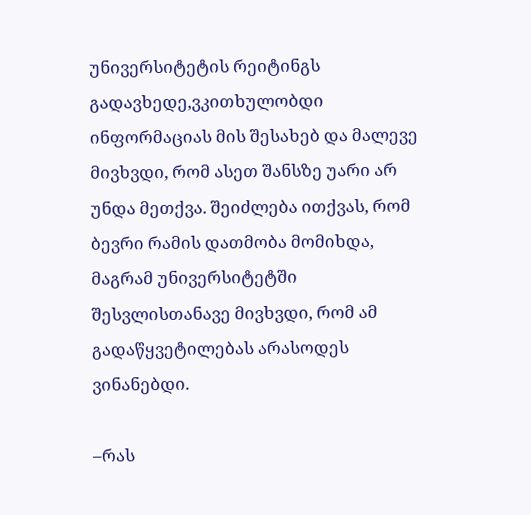უნივერსიტეტის რეიტინგს გადავხედე,ვკითხულობდი ინფორმაციას მის შესახებ და მალევე მივხვდი, რომ ასეთ შანსზე უარი არ უნდა მეთქვა. შეიძლება ითქვას, რომ ბევრი რამის დათმობა მომიხდა, მაგრამ უნივერსიტეტში  შესვლისთანავე მივხვდი, რომ ამ გადაწყვეტილებას არასოდეს ვინანებდი.

–რას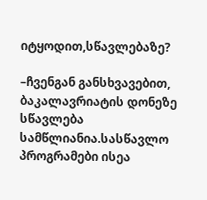იტყოდით,სწავლებაზე?

–ჩვენგან განსხვავებით, ბაკალავრიატის დონეზე სწავლება სამწლიანია.სასწავლო პროგრამები ისეა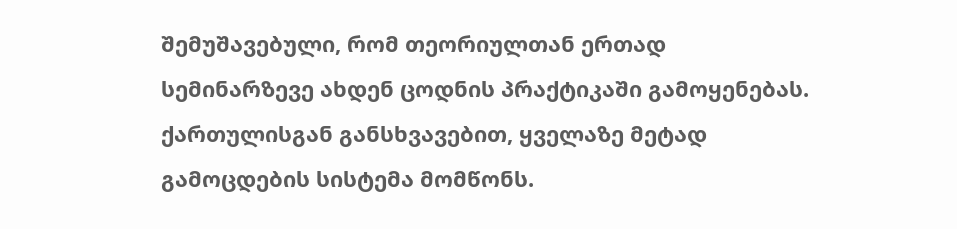შემუშავებული, რომ თეორიულთან ერთად სემინარზევე ახდენ ცოდნის პრაქტიკაში გამოყენებას. ქართულისგან განსხვავებით, ყველაზე მეტად  გამოცდების სისტემა მომწონს.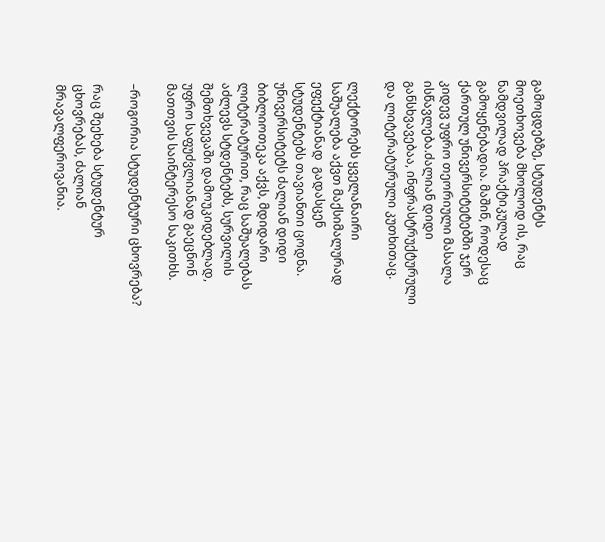გამოცდებზე, სტუდენტს მოეთხოვება მხოლოდ ის, რაც ნამდვილად პრაქტიკულად გამოყენებადია. მაშინ, როდესაც ქართულ უნივერსიტეტებში ჯერ კიდევ უფრო თეორიული მასალა ისწავლება.ძალიან დიდი განსხვავებაა, ინფრასტრუქტურული და ლიტერატურული კუთხითაც.

ლექტორებს ყველანაირი საშუალება აქვთ მაქსიმალურად ეფექტიანად  გადასცენ სტუდენტებს თავიანთი ცოდნა. უნივერსიტეტს ძალიან დიდი ბიბლიოთეკა აქვს, მდიდარი ლიტერატურით, რაც საშუალებას აძლევს სტდენტებს, სურვილის შემთხვევაში დამოუკიდებლად, უფრო საფუძვლიანად გაეცნონ მათთვის საინტერესო საკითხს.

–როგორია სტუდენტური ცხოვრება?

რაც შეეხება სტუდენტურ ცხოვრებას, ძალიან მრავალფეროვანია.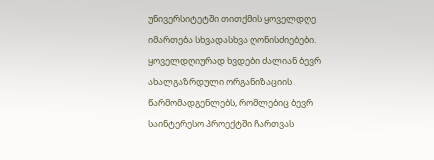უნივერსიტეტში თითქმის ყოველდღე იმართება სხვადასხვა ღონისძიებები. ყოველდღიურად ხვდები ძალიან ბევრ ახალგაზრდული ორგანიზაციის წარმომადგენლებს, რომლებიც ბევრ საინტერესო პროექტში ჩართვას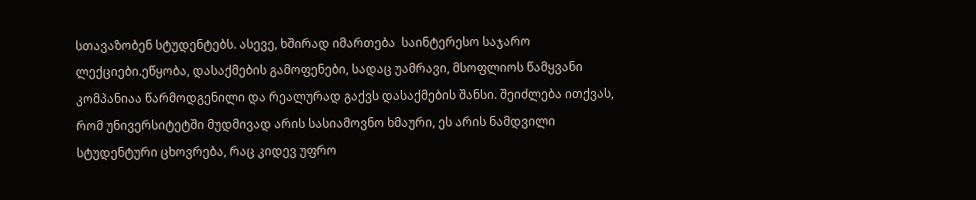სთავაზობენ სტუდენტებს. ასევე, ხშირად იმართება  საინტერესო საჯარო ლექციები.ეწყობა, დასაქმების გამოფენები, სადაც უამრავი, მსოფლიოს წამყვანი კომპანიაა წარმოდგენილი და რეალურად გაქვს დასაქმების შანსი. შეიძლება ითქვას, რომ უნივერსიტეტში მუდმივად არის სასიამოვნო ხმაური, ეს არის ნამდვილი სტუდენტური ცხოვრება, რაც კიდევ უფრო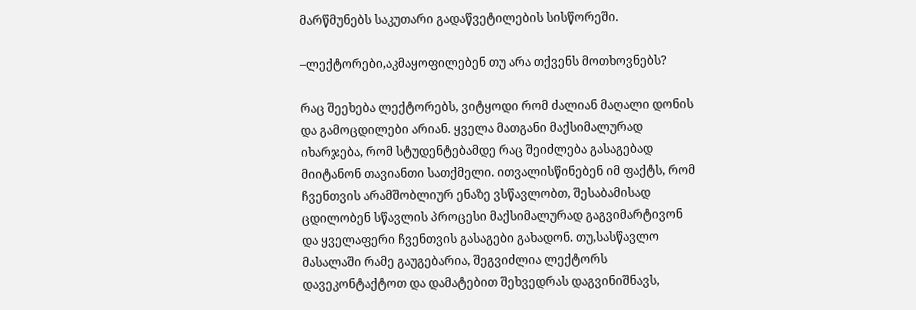მარწმუნებს საკუთარი გადაწვეტილების სისწორეში.

–ლექტორები,აკმაყოფილებენ თუ არა თქვენს მოთხოვნებს?

რაც შეეხება ლექტორებს, ვიტყოდი რომ ძალიან მაღალი დონის და გამოცდილები არიან. ყველა მათგანი მაქსიმალურად იხარჯება, რომ სტუდენტებამდე რაც შეიძლება გასაგებად მიიტანონ თავიანთი სათქმელი. ითვალისწინებენ იმ ფაქტს, რომ ჩვენთვის არამშობლიურ ენაზე ვსწავლობთ, შესაბამისად ცდილობენ სწავლის პროცესი მაქსიმალურად გაგვიმარტივონ და ყველაფერი ჩვენთვის გასაგები გახადონ. თუ,სასწავლო მასალაში რამე გაუგებარია, შეგვიძლია ლექტორს დავეკონტაქტოთ და დამატებით შეხვედრას დაგვინიშნავს,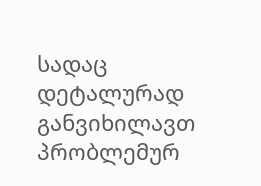სადაც დეტალურად განვიხილავთ პრობლემურ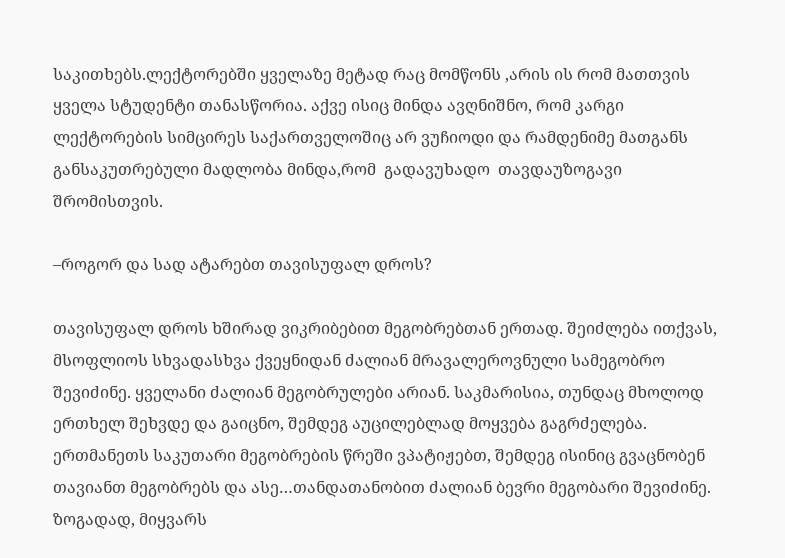საკითხებს.ლექტორებში ყველაზე მეტად რაც მომწონს ,არის ის რომ მათთვის ყველა სტუდენტი თანასწორია. აქვე ისიც მინდა ავღნიშნო, რომ კარგი ლექტორების სიმცირეს საქართველოშიც არ ვუჩიოდი და რამდენიმე მათგანს განსაკუთრებული მადლობა მინდა,რომ  გადავუხადო  თავდაუზოგავი შრომისთვის.

–როგორ და სად ატარებთ თავისუფალ დროს?

თავისუფალ დროს ხშირად ვიკრიბებით მეგობრებთან ერთად. შეიძლება ითქვას, მსოფლიოს სხვადასხვა ქვეყნიდან ძალიან მრავალეროვნული სამეგობრო შევიძინე. ყველანი ძალიან მეგობრულები არიან. საკმარისია, თუნდაც მხოლოდ ერთხელ შეხვდე და გაიცნო, შემდეგ აუცილებლად მოყვება გაგრძელება. ერთმანეთს საკუთარი მეგობრების წრეში ვპატიჟებთ, შემდეგ ისინიც გვაცნობენ თავიანთ მეგობრებს და ასე…თანდათანობით ძალიან ბევრი მეგობარი შევიძინე. ზოგადად, მიყვარს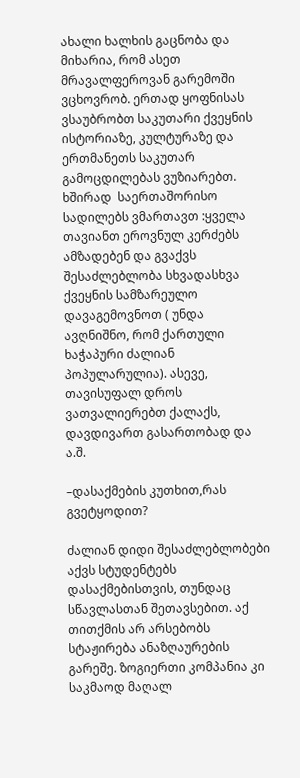ახალი ხალხის გაცნობა და მიხარია, რომ ასეთ მრავალფეროვან გარემოში ვცხოვრობ. ერთად ყოფნისას ვსაუბრობთ საკუთარი ქვეყნის ისტორიაზე, კულტურაზე და ერთმანეთს საკუთარ გამოცდილებას ვუზიარებთ. ხშირად  საერთაშორისო სადილებს ვმართავთ :ყველა თავიანთ ეროვნულ კერძებს ამზადებენ და გვაქვს შესაძლებლობა სხვადასხვა ქვეყნის სამზარეულო დავაგემოვნოთ ( უნდა ავღნიშნო, რომ ქართული ხაჭაპური ძალიან პოპულარულია). ასევე, თავისუფალ დროს ვათვალიერებთ ქალაქს, დავდივართ გასართობად და ა.შ.

–დასაქმების კუთხით,რას გვეტყოდით?

ძალიან დიდი შესაძლებლობები აქვს სტუდენტებს დასაქმებისთვის, თუნდაც სწავლასთან შეთავსებით. აქ თითქმის არ არსებობს სტაჟირება ანაზღაურების გარეშე. ზოგიერთი კომპანია კი საკმაოდ მაღალ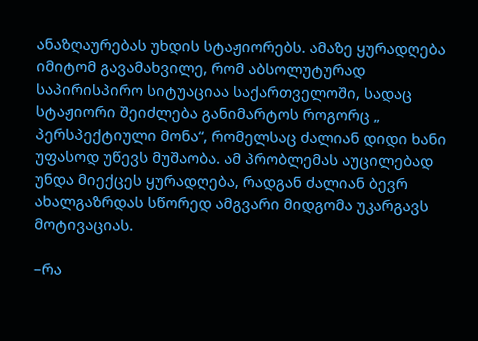ანაზღაურებას უხდის სტაჟიორებს. ამაზე ყურადღება იმიტომ გავამახვილე, რომ აბსოლუტურად საპირისპირო სიტუაციაა საქართველოში, სადაც სტაჟიორი შეიძლება განიმარტოს როგორც „ პერსპექტიული მონა“, რომელსაც ძალიან დიდი ხანი უფასოდ უწევს მუშაობა. ამ პრობლემას აუცილებად უნდა მიექცეს ყურადღება, რადგან ძალიან ბევრ ახალგაზრდას სწორედ ამგვარი მიდგომა უკარგავს მოტივაციას.

–რა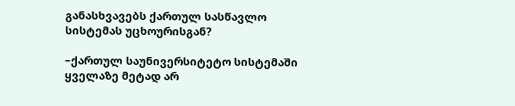განასხვავებს ქართულ სასწავლო სისტემას უცხოურისგან?

–ქართულ საუნივერსიტეტო სისტემაში ყველაზე მეტად არ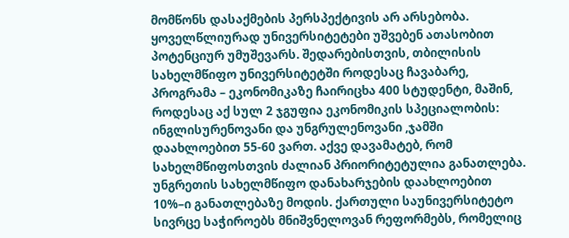მომწონს დასაქმების პერსპექტივის არ არსებობა. ყოველწლიურად უნივერსიტეტები უშვებენ ათასობით პოტენციურ უმუშევარს. შედარებისთვის, თბილისის სახელმწიფო უნივერსიტეტში როდესაც ჩავაბარე, პროგრამა – ეკონომიკაზე ჩაირიცხა 400 სტუდენტი, მაშინ, როდესაც აქ სულ 2 ჯგუფია ეკონომიკის სპეციალობის: ინგლისურენოვანი და უნგრულენოვანი ,ჯამში დაახლოებით 55-60 ვართ. აქვე დავამატებ, რომ სახელმწიფოსთვის ძალიან პრიორიტეტულია განათლება. უნგრეთის სახელმწიფო დანახარჯების დაახლოებით 10%–ი განათლებაზე მოდის. ქართული საუნივერსიტეტო სივრცე საჭიროებს მნიშვნელოვან რეფორმებს, რომელიც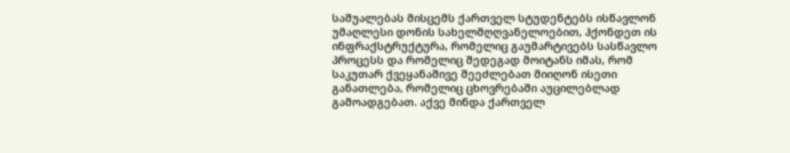საშუალებას მისცემს ქართველ სტუდენტებს ისწავლონ უმაღლესი დონის სახელმღღვანელოებით, ჰქონდეთ ის ინფრაქსტრუქტურა, რომელიც გაუმარტივებს სასწავლო პროცესს და რომელიც შედეგად მოიტანს იმას, რომ საკუთარ ქვეყანაშივე შეეძლებათ მიიღონ ისეთი განათლება, რომელიც ცხოვრებაში აუცილებლად გამოადგებათ. აქვე მინდა ქართველ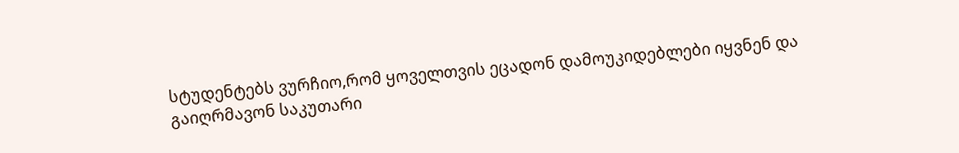სტუდენტებს ვურჩიო,რომ ყოველთვის ეცადონ დამოუკიდებლები იყვნენ და  გაიღრმავონ საკუთარი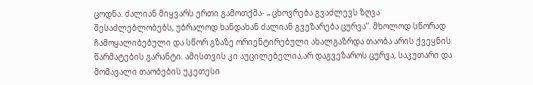ცოდნა. ძალიან მიყვარს ერთი გამოთქმა- „ ცხოვრება გვაძლევს ზღვა შესაძლებლობებს, უბრალოდ ხანდახან ძალიან გვეზარება ცურვა“. მხოლოდ სწორად ჩამოყალიბებული და სწორ გზაზე ორიენტირებული ახალგაზრდა თაობა არის ქვეყნის წარმატების გარანტი. ამისთვის კი აუცილებელია,არ დაგვეზაროს ცურვა, საკუთარი და მომავალი თაობების უკეთესი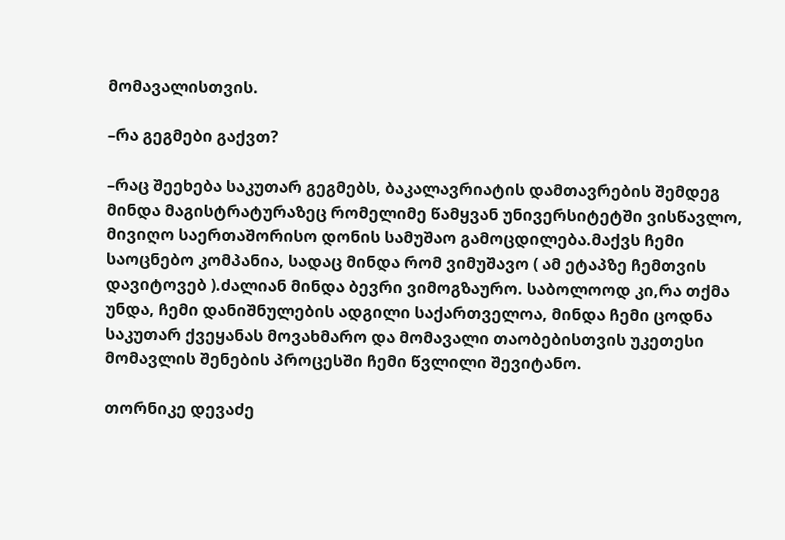მომავალისთვის.

–რა გეგმები გაქვთ?

–რაც შეეხება საკუთარ გეგმებს, ბაკალავრიატის დამთავრების შემდეგ მინდა მაგისტრატურაზეც რომელიმე წამყვან უნივერსიტეტში ვისწავლო, მივიღო საერთაშორისო დონის სამუშაო გამოცდილება.მაქვს ჩემი საოცნებო კომპანია, სადაც მინდა რომ ვიმუშავო ( ამ ეტაპზე ჩემთვის დავიტოვებ ).ძალიან მინდა ბევრი ვიმოგზაურო. საბოლოოდ კი,რა თქმა უნდა, ჩემი დანიშნულების ადგილი საქართველოა, მინდა ჩემი ცოდნა საკუთარ ქვეყანას მოვახმარო და მომავალი თაობებისთვის უკეთესი მომავლის შენების პროცესში ჩემი წვლილი შევიტანო.

თორნიკე დევაძე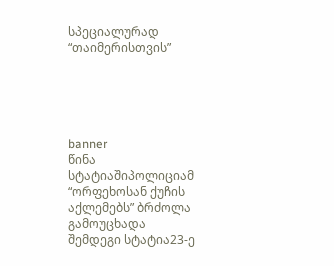სპეციალურად “თაიმერისთვის”





banner
წინა სტატიაშიპოლიციამ “ორფეხოსან ქუჩის აქლემებს” ბრძოლა გამოუცხადა
შემდეგი სტატია23-ე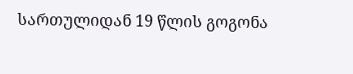სართულიდან 19 წლის გოგონა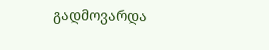გადმოვარდა